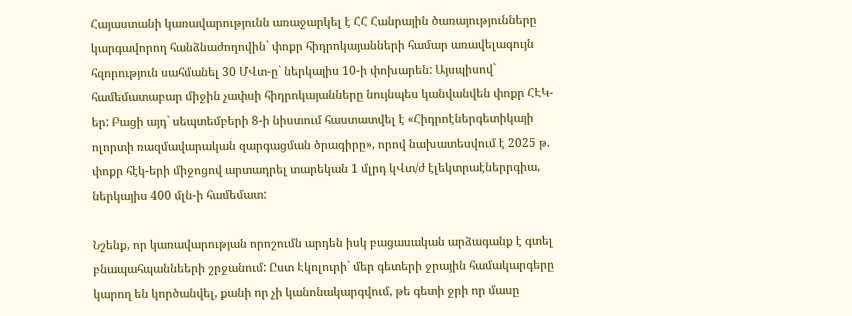Հայաստանի կառավարությունն առաջարկել է ՀՀ Հանրային ծառայությունները կարգավորող հանձնաժողովին` փոքր հիդրոկայանների համար առավելագույն հզորություն սահմանել 30 ՄՎտ-ը` ներկայիս 10-ի փոխարեն: Այսպիսով` համեմատաբար միջին չափսի հիդրոկայանները նույնպես կանվանվեն փոքր ՀԷԿ-եր: Բացի այդ` սեպտեմբերի 8-ի նիստում հաստատվել է «Հիդրոէներգետիկայի ոլորտի ռազմավարական զարգացման ծրագիրը», որով նախատեսվում է 2025 թ. փոքր հէկ-երի միջոցով արտադրել տարեկան 1 մլրդ կՎտ/ժ էլեկտրաէներրգիա, ներկայիս 400 մլն-ի համեմատ:

Նշենք, որ կառավարության որոշումն արդեն իսկ բացասական արձագանք է գտել բնապահպաննեերի շրջանում: Ըստ Էկոլուրի` մեր գետերի ջրային համակարգերը կարող են կործանվել, քանի որ չի կանոնակարգվում, թե գետի ջրի որ մասը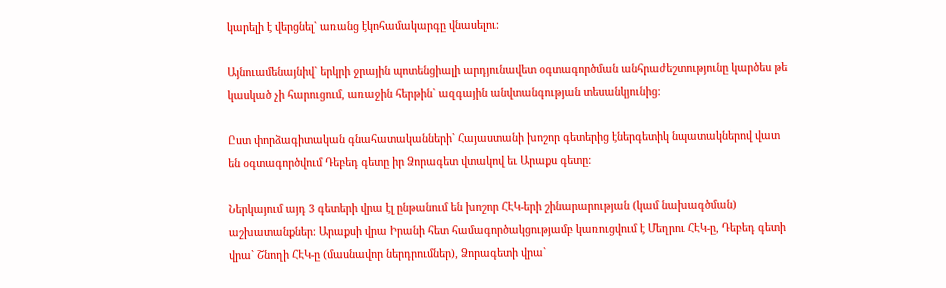կարելի է վերցնել` առանց էկոհամակարգը վնասելու:

Այնուամենայնիվ` երկրի ջրային պոտենցիալի արդյունավետ օգտագործման անհրաժեշտությունը կարծես թե կասկած չի հարուցում, առաջին հերթին` ազգային անվտանգության տեսանկյունից:

Ըստ փորձագիտական գնահատականների` Հայաստանի խոշոր գետերից էներգետիկ նպատակներով վատ են օգտագործվում Դեբեդ գետը իր Ձորագետ վտակով եւ Արաքս գետը:

Ներկայում այդ 3 գետերի վրա էլ ընթանում են խոշոր ՀԷԿ-երի շինարարության (կամ նախագծման) աշխատանքներ: Արաքսի վրա Իրանի հետ համագործակցությամբ կառուցվում է Մեղրու ՀԷԿ-ը, Դեբեդ գետի վրա` Շնողի ՀԷԿ-ը (մասնավոր ներդրումներ), Ձորագետի վրա`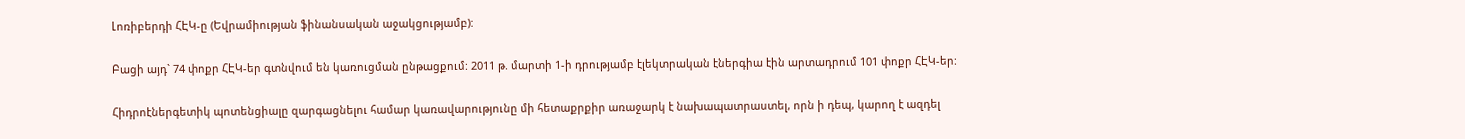Լոռիբերդի ՀԷԿ-ը (Եվրամիության ֆինանսական աջակցությամբ):

Բացի այդ` 74 փոքր ՀԷԿ-եր գտնվում են կառուցման ընթացքում: 2011 թ. մարտի 1-ի դրությամբ էլեկտրական էներգիա էին արտադրում 101 փոքր ՀԷԿ-եր:

Հիդրոէներգետիկ պոտենցիալը զարգացնելու համար կառավարությունը մի հետաքրքիր առաջարկ է նախապատրաստել, որն ի դեպ, կարող է ազդել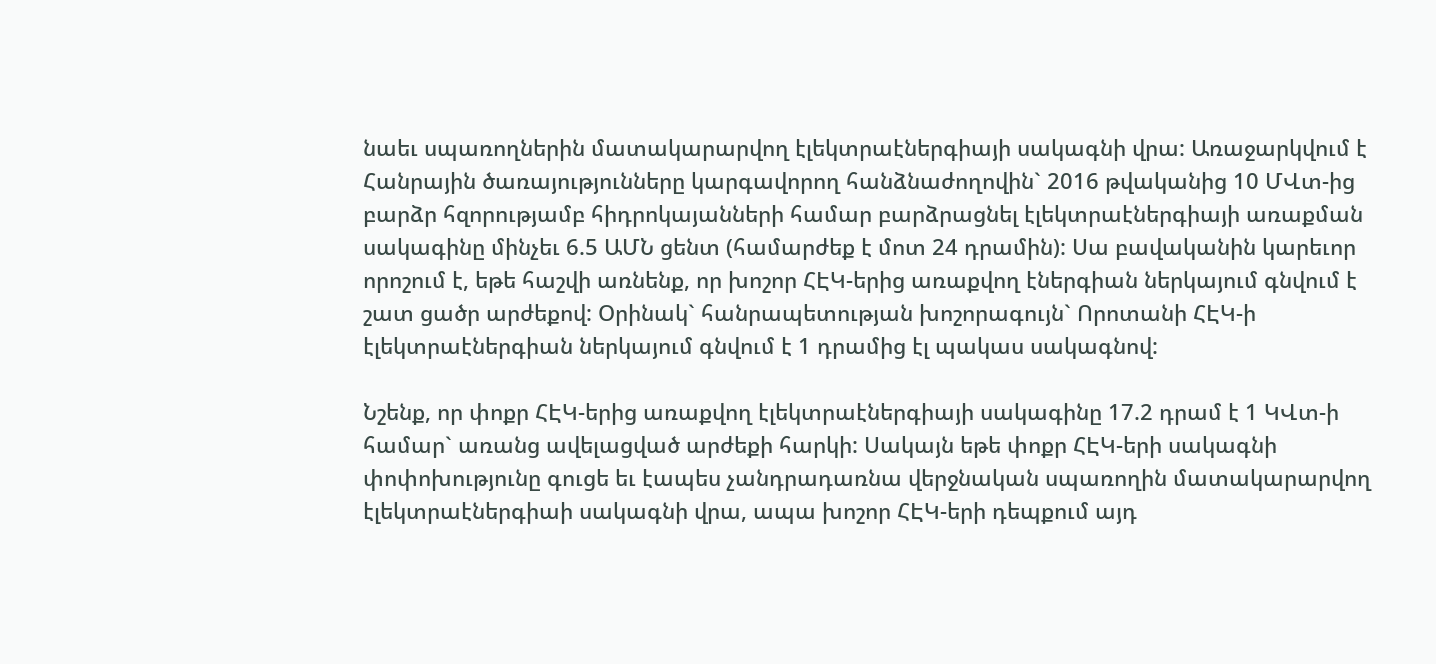նաեւ սպառողներին մատակարարվող էլեկտրաէներգիայի սակագնի վրա: Առաջարկվում է Հանրային ծառայությունները կարգավորող հանձնաժողովին` 2016 թվականից 10 ՄՎտ-ից բարձր հզորությամբ հիդրոկայանների համար բարձրացնել էլեկտրաէներգիայի առաքման սակագինը մինչեւ 6.5 ԱՄՆ ցենտ (համարժեք է մոտ 24 դրամին): Սա բավականին կարեւոր որոշում է, եթե հաշվի առնենք, որ խոշոր ՀԷԿ-երից առաքվող էներգիան ներկայում գնվում է շատ ցածր արժեքով: Օրինակ` հանրապետության խոշորագույն` Որոտանի ՀԷԿ-ի էլեկտրաէներգիան ներկայում գնվում է 1 դրամից էլ պակաս սակագնով:

Նշենք, որ փոքր ՀԷԿ-երից առաքվող էլեկտրաէներգիայի սակագինը 17.2 դրամ է 1 ԿՎտ-ի համար` առանց ավելացված արժեքի հարկի: Սակայն եթե փոքր ՀԷԿ-երի սակագնի փոփոխությունը գուցե եւ էապես չանդրադառնա վերջնական սպառողին մատակարարվող էլեկտրաէներգիաի սակագնի վրա, ապա խոշոր ՀԷԿ-երի դեպքում այդ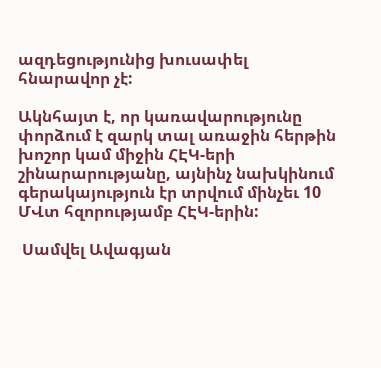ազդեցությունից խուսափել հնարավոր չէ:

Ակնհայտ է, որ կառավարությունը փորձում է զարկ տալ առաջին հերթին խոշոր կամ միջին ՀԷԿ-երի շինարարությանը, այնինչ նախկինում գերակայություն էր տրվում մինչեւ 10 ՄՎտ հզորությամբ ՀԷԿ-երին:

 Սամվել Ավագյան